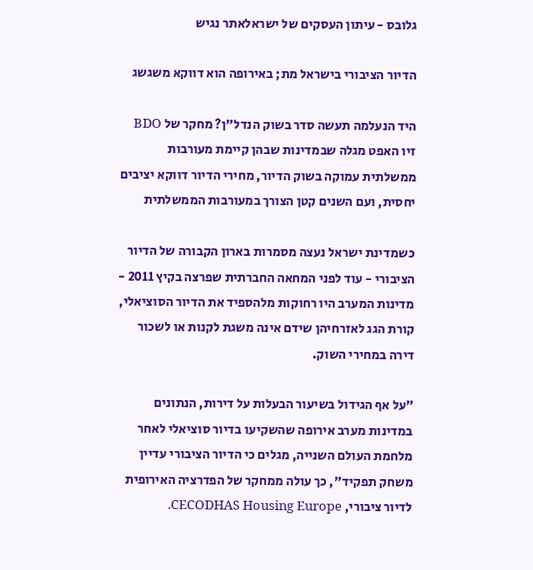גלובס - עיתון העסקים של ישראלאתר נגיש

הדיור הציבורי בישראל מת; באירופה הוא דווקא משגשג

היד הנעלמה תעשה סדר בשוק הנדל"ן? מחקר של BDO זיו האפט מגלה שבמדינות שבהן קיימת מעורבות ממשלתית עמוקה בשוק הדיור, מחירי הדיור דווקא יציבים יחסית, ועם השנים קטן הצורך במעורבות הממשלתית

כשמדינת ישראל נעצה מסמרות בארון הקבורה של הדיור הציבורי - עוד לפני המחאה החברתית שפרצה בקיץ 2011 - מדינות המערב היו רחוקות מלהספיד את הדיור הסוציאלי, קורת הגג לאזרחיהן שידם אינה משגת לקנות או לשכור דירה במחירי השוק.

"על אף הגידול בשיעור הבעלות על דירות, הנתונים במדינות מערב אירופה שהשקיעו בדיור סוציאלי לאחר מלחמת העולם השנייה, מגלים כי הדיור הציבורי עדיין משחק תפקיד", כך עולה ממחקר של הפדרציה האירופית לדיור ציבורי, CECODHAS Housing Europe.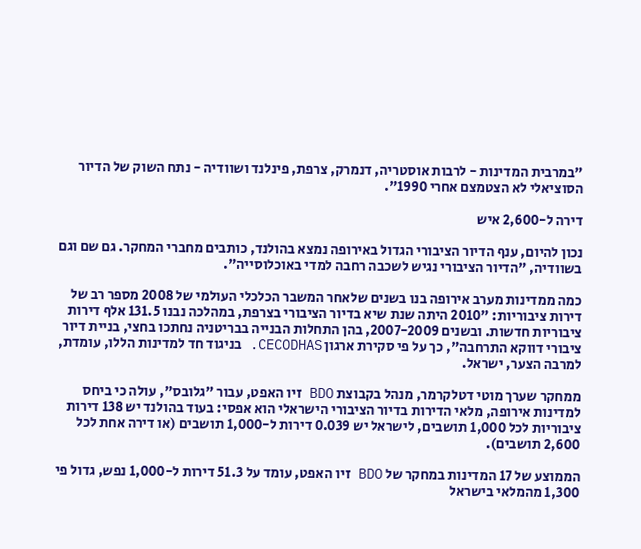"במרבית המדינות - לרבות אוסטריה, דנמרק, צרפת, פינלנד ושוודיה - נתח השוק של הדיור הסוציאלי לא הצטמצם אחרי 1990".

דירה ל-2,600 איש

נכון להיום, ענף הדיור הציבורי הגדול באירופה נמצא בהולנד, כותבים מחברי המחקר. גם שם וגם בשוודיה, "הדיור הציבורי נגיש לשכבה רחבה למדי באוכלוסייה".

כמה ממדינות מערב אירופה בנו בשנים שלאחר המשבר הכלכלי העולמי של 2008 מספר רב של דירות ציבוריות: "2010 היתה שנת שיא בדיור הציבורי בצרפת, במהלכה נבנו 131.5 אלף דירות ציבוריות חדשות. ובשנים 2007-2009, בהן התחלות הבנייה בבריטניה נחתכו בחצי, בניית דיור ציבורי דווקא התרחבה", כך על פי סקירת ארגון CECODHAS. בניגוד חד למדינות הללו, עומדת, למרבה הצער, ישראל.

ממחקר שערך מוטי דטלקרמר, מנהל בקבוצת BDO זיו האפט, עבור "גלובס", עולה כי ביחס למדינות אירופה, מלאי הדירות בדיור הציבורי הישראלי הוא אפסי: בעוד בהולנד יש 138 דירות ציבוריות לכל 1,000 תושבים, לישראל יש 0.039 דירות ל-1,000 תושבים (או דירה אחת לכל 2,600 תושבים).

הממוצע של 17 המדינות במחקר של BDO זיו האפט, עומד על 51.3 דירות ל-1,000 נפש, גדול פי 1,300 מהמלאי בישראל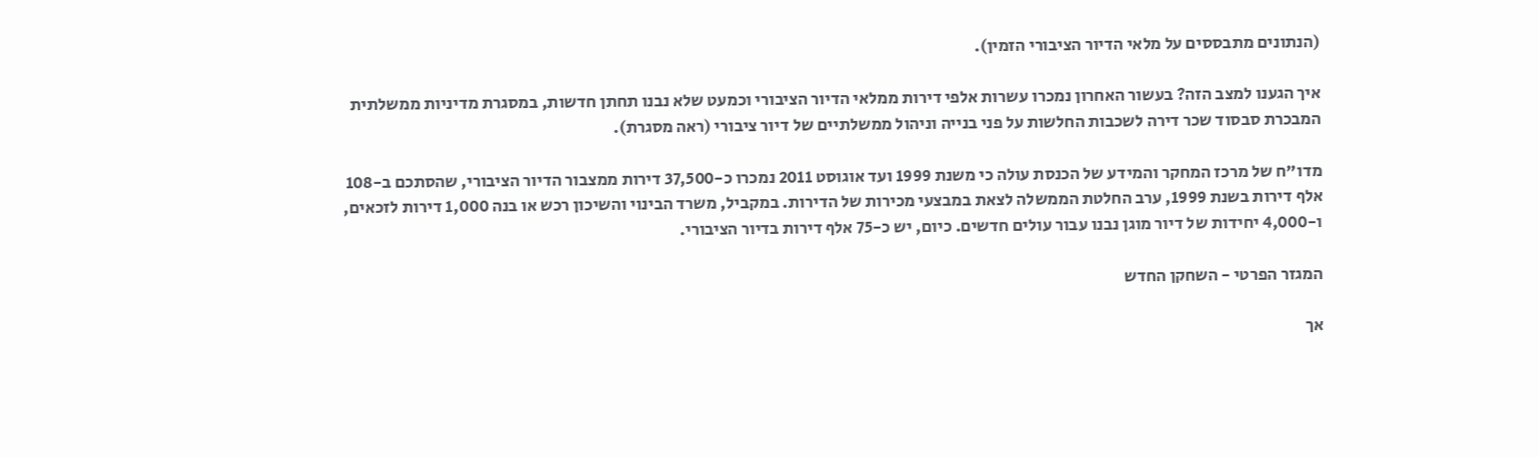(הנתונים מתבססים על מלאי הדיור הציבורי הזמין).

איך הגענו למצב הזה? בעשור האחרון נמכרו עשרות אלפי דירות ממלאי הדיור הציבורי וכמעט שלא נבנו תחתן חדשות, במסגרת מדיניות ממשלתית המבכרת סבסוד שכר דירה לשכבות החלשות על פני בנייה וניהול ממשלתיים של דיור ציבורי (ראה מסגרת).

מדו"ח של מרכז המחקר והמידע של הכנסת עולה כי משנת 1999 ועד אוגוסט 2011 נמכרו כ-37,500 דירות ממצבור הדיור הציבורי, שהסתכם ב-108 אלף דירות בשנת 1999, ערב החלטת הממשלה לצאת במבצעי מכירות של הדירות. במקביל, משרד הבינוי והשיכון רכש או בנה 1,000 דירות לזכאים, ו-4,000 יחידות של דיור מוגן נבנו עבור עולים חדשים. כיום, יש כ-75 אלף דירות בדיור הציבורי.

המגזר הפרטי - השחקן החדש

אך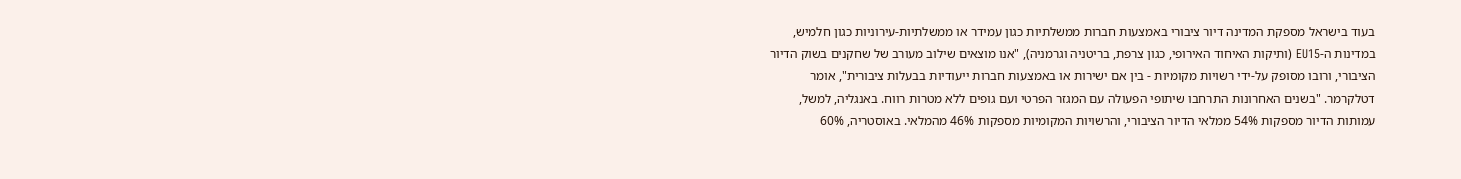בעוד בישראל מספקת המדינה דיור ציבורי באמצעות חברות ממשלתיות כגון עמידר או ממשלתיות-עירוניות כגון חלמיש, במדינות ה-EU15 (ותיקות האיחוד האירופי, כגון צרפת, בריטניה וגרמניה), "אנו מוצאים שילוב מעורב של שחקנים בשוק הדיור הציבורי, ורובו מסופק על-ידי רשויות מקומיות - בין אם ישירות או באמצעות חברות ייעודיות בבעלות ציבורית", אומר דטלקרמר. "בשנים האחרונות התרחבו שיתופי הפעולה עם המגזר הפרטי ועם גופים ללא מטרות רווח. באנגליה, למשל, עמותות הדיור מספקות 54% ממלאי הדיור הציבורי, והרשויות המקומיות מספקות 46% מהמלאי. באוסטריה, 60%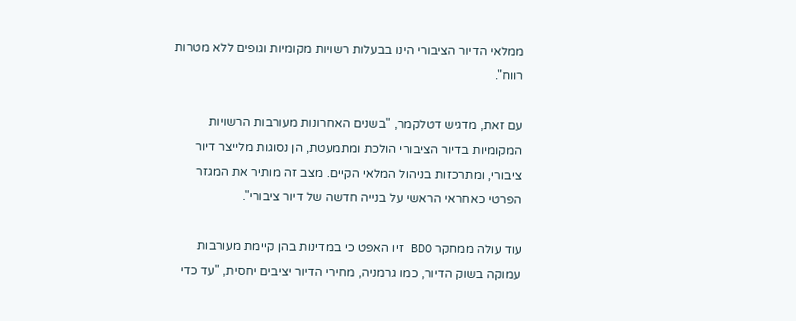ממלאי הדיור הציבורי הינו בבעלות רשויות מקומיות וגופים ללא מטרות רווח".

עם זאת, מדגיש דטלקמר, "בשנים האחרונות מעורבות הרשויות המקומיות בדיור הציבורי הולכת ומתמעטת, הן נסוגות מלייצר דיור ציבורי, ומתרכזות בניהול המלאי הקיים. מצב זה מותיר את המגזר הפרטי כאחראי הראשי על בנייה חדשה של דיור ציבורי".

עוד עולה ממחקר BDO זיו האפט כי במדינות בהן קיימת מעורבות עמוקה בשוק הדיור, כמו גרמניה, מחירי הדיור יציבים יחסית, "עד כדי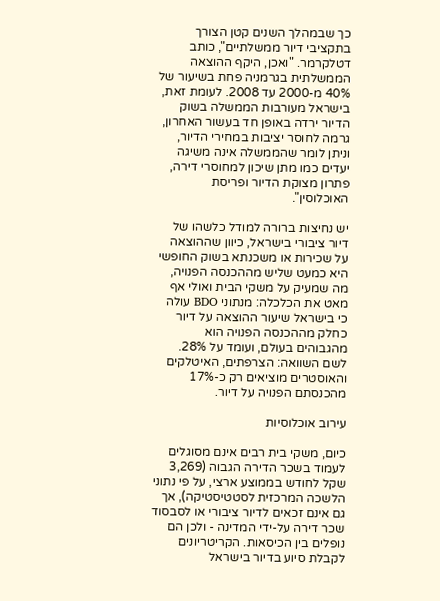כך שבמהלך השנים קטן הצורך בתקציבי דיור ממשלתיים", כותב דטלקרמר. "ואכן, היקף ההוצאה הממשלתית בגרמניה פחת בשיעור של 40% מ-2000 עד 2008. לעומת זאת, בישראל מעורבות הממשלה בשוק הדיור ירדה באופן חד בעשור האחרון, גרמה לחוסר יציבות במחירי הדיור, וניתן לומר שהממשלה אינה משיגה יעדים כמו מתן שיכון למחוסרי דירה, פתרון מצוקת הדיור ופריסת האוכלוסין".

יש נחיצות ברורה למודל כלשהו של דיור ציבורי בישראל, כיוון שההוצאה על שכירות או משכנתא בשוק החופשי היא כמעט שליש מההכנסה הפנויה, מה שמעיק על משקי הבית ואולי אף מאט את הכלכלה: מנתוני BDO עולה כי בישראל שיעור ההוצאה על דיור כחלק מההכנסה הפנויה הוא מהגבוהים בעולם, ועומד על 28%. לשם השוואה: הצרפתים, האיטלקים והאוסטרים מוציאים רק כ-17% מהכנסתם הפנויה על דיור.

עירוב אוכלוסיות

כיום, משקי בית רבים אינם מסוגלים לעמוד בשכר הדירה הגבוה (3,269 שקל לחודש בממוצע ארצי, על פי נתוני הלשכה המרכזית לסטטיסטיקה), אך גם אינם זכאים לדיור ציבורי או לסבסוד שכר דירה על-ידי המדינה - ולכן הם נופלים בין הכיסאות. הקריטריונים לקבלת סיוע בדיור בישראל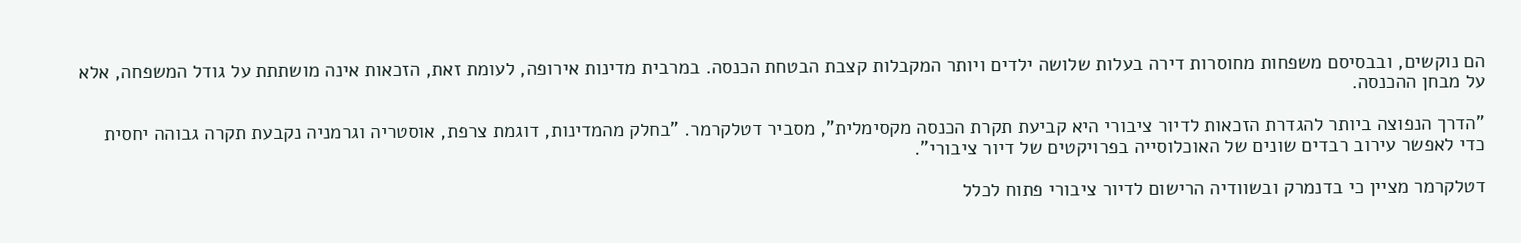הם נוקשים, ובבסיסם משפחות מחוסרות דירה בעלות שלושה ילדים ויותר המקבלות קצבת הבטחת הכנסה. במרבית מדינות אירופה, לעומת זאת, הזכאות אינה מושתתת על גודל המשפחה, אלא על מבחן ההכנסה.

"הדרך הנפוצה ביותר להגדרת הזכאות לדיור ציבורי היא קביעת תקרת הכנסה מקסימלית", מסביר דטלקרמר. "בחלק מהמדינות, דוגמת צרפת, אוסטריה וגרמניה נקבעת תקרה גבוהה יחסית כדי לאפשר עירוב רבדים שונים של האוכלוסייה בפרויקטים של דיור ציבורי".

דטלקרמר מציין כי בדנמרק ובשוודיה הרישום לדיור ציבורי פתוח לכלל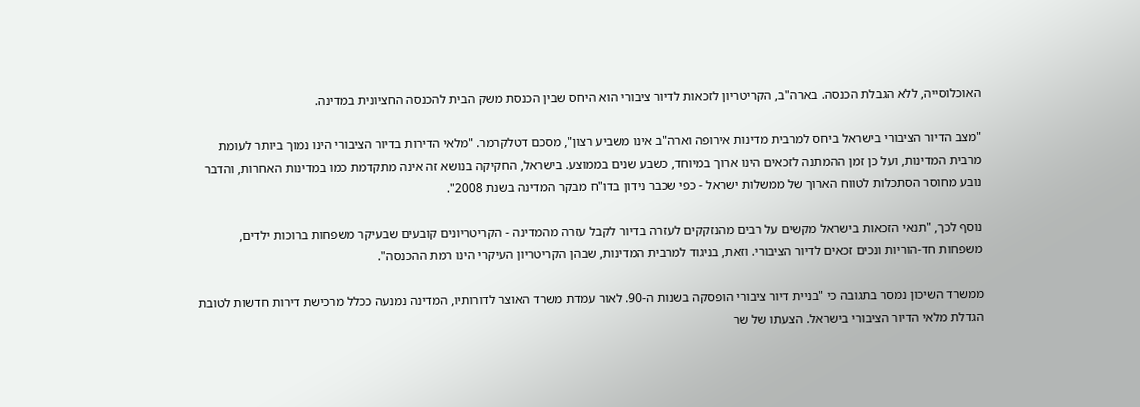האוכלוסייה, ללא הגבלת הכנסה. בארה"ב, הקריטריון לזכאות לדיור ציבורי הוא היחס שבין הכנסת משק הבית להכנסה החציונית במדינה.

"מצב הדיור הציבורי בישראל ביחס למרבית מדינות אירופה וארה"ב אינו משביע רצון", מסכם דטלקרמר. "מלאי הדירות בדיור הציבורי הינו נמוך ביותר לעומת מרבית המדינות, ועל כן זמן ההמתנה לזכאים הינו ארוך במיוחד, כשבע שנים בממוצע. בישראל, החקיקה בנושא זה אינה מתקדמת כמו במדינות האחרות, והדבר נובע מחוסר הסתכלות לטווח הארוך של ממשלות ישראל - כפי שכבר נידון בדו"ח מבקר המדינה בשנת 2008".

נוסף לכך, "תנאי הזכאות בישראל מקשים על רבים מהנזקקים לעזרה בדיור לקבל עזרה מהמדינה - הקריטריונים קובעים שבעיקר משפחות ברוכות ילדים, משפחות חד-הוריות ונכים זכאים לדיור הציבורי. וזאת, בניגוד למרבית המדינות, שבהן הקריטריון העיקרי הינו רמת ההכנסה".

ממשרד השיכון נמסר בתגובה כי "בניית דיור ציבורי הופסקה בשנות ה-90. לאור עמדת משרד האוצר לדורותיו, המדינה נמנעה ככלל מרכישת דירות חדשות לטובת הגדלת מלאי הדיור הציבורי בישראל. הצעתו של שר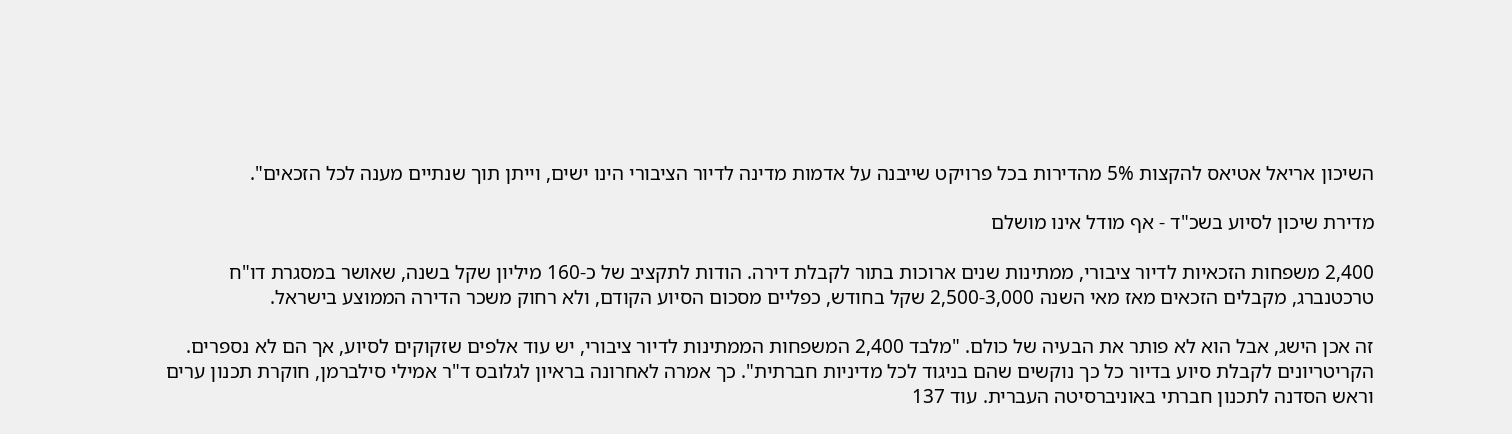השיכון אריאל אטיאס להקצות 5% מהדירות בכל פרויקט שייבנה על אדמות מדינה לדיור הציבורי הינו ישים, וייתן תוך שנתיים מענה לכל הזכאים".

מדירת שיכון לסיוע בשכ"ד - אף מודל אינו מושלם

2,400 משפחות הזכאיות לדיור ציבורי, ממתינות שנים ארוכות בתור לקבלת דירה. הודות לתקציב של כ-160 מיליון שקל בשנה, שאושר במסגרת דו"ח טרכטנברג, מקבלים הזכאים מאז מאי השנה 2,500-3,000 שקל בחודש, כפליים מסכום הסיוע הקודם, ולא רחוק משכר הדירה הממוצע בישראל.

זה אכן הישג, אבל הוא לא פותר את הבעיה של כולם. "מלבד 2,400 המשפחות הממתינות לדיור ציבורי, יש עוד אלפים שזקוקים לסיוע, אך הם לא נספרים. הקריטריונים לקבלת סיוע בדיור כל כך נוקשים שהם בניגוד לכל מדיניות חברתית". כך אמרה לאחרונה בראיון לגלובס ד"ר אמילי סילברמן, חוקרת תכנון ערים וראש הסדנה לתכנון חברתי באוניברסיטה העברית. עוד 137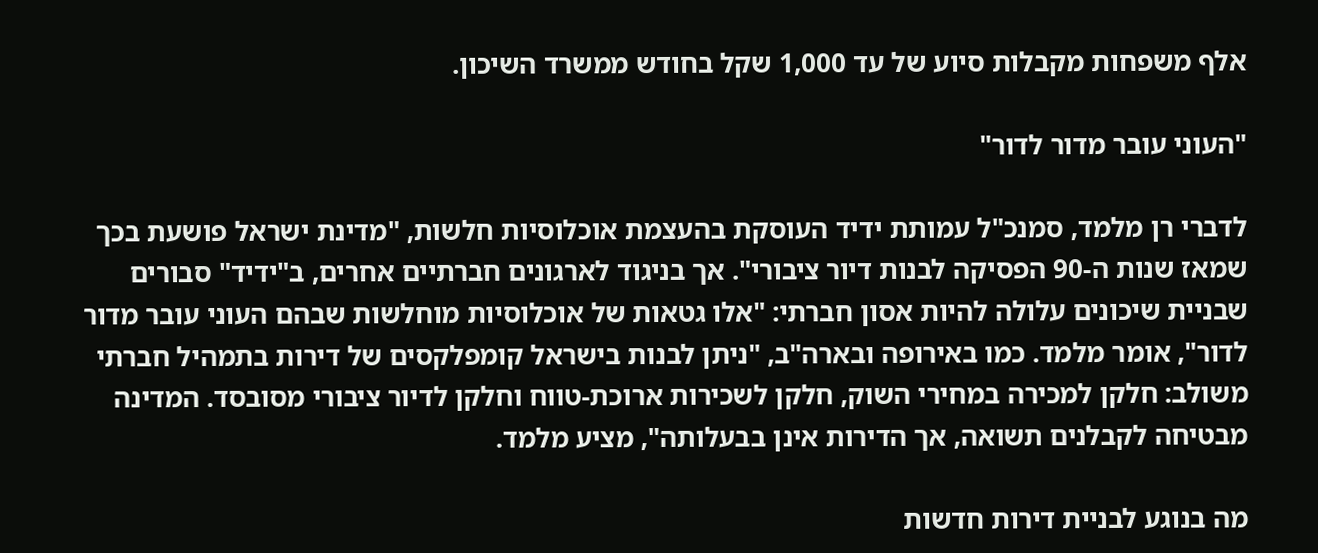אלף משפחות מקבלות סיוע של עד 1,000 שקל בחודש ממשרד השיכון.

"העוני עובר מדור לדור"

לדברי רן מלמד, סמנכ"ל עמותת ידיד העוסקת בהעצמת אוכלוסיות חלשות, "מדינת ישראל פושעת בכך שמאז שנות ה-90 הפסיקה לבנות דיור ציבורי". אך בניגוד לארגונים חברתיים אחרים, ב"ידיד" סבורים שבניית שיכונים עלולה להיות אסון חברתי: "אלו גטאות של אוכלוסיות מוחלשות שבהם העוני עובר מדור לדור", אומר מלמד. כמו באירופה ובארה"ב, "ניתן לבנות בישראל קומפלקסים של דירות בתמהיל חברתי משולב: חלקן למכירה במחירי השוק, חלקן לשכירות ארוכת-טווח וחלקן לדיור ציבורי מסובסד. המדינה מבטיחה לקבלנים תשואה, אך הדירות אינן בבעלותה", מציע מלמד.

מה בנוגע לבניית דירות חדשות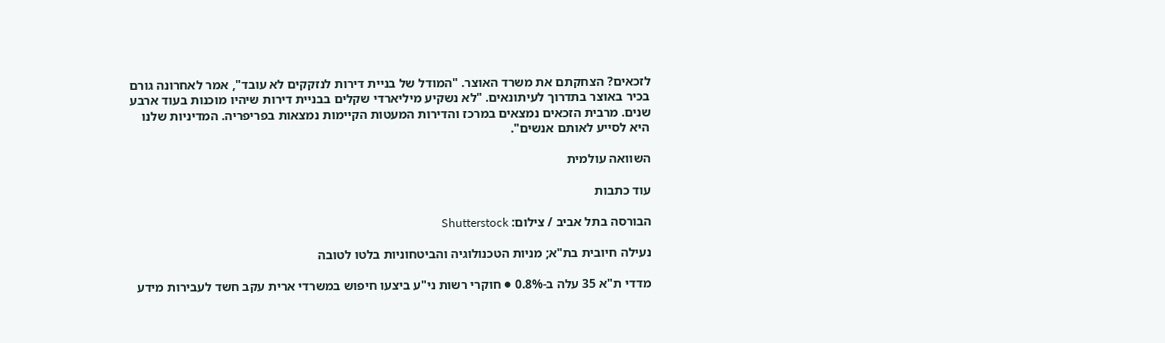לזכאים? הצחקתם את משרד האוצר. "המודל של בניית דירות לנזקקים לא עובד", אמר לאחרונה גורם בכיר באוצר בתדרוך לעיתונאים. "לא נשקיע מיליארדי שקלים בבניית דירות שיהיו מוכנות בעוד ארבע שנים. מרבית הזכאים נמצאים במרכז והדירות המעטות הקיימות נמצאות בפריפריה. המדיניות שלנו היא לסייע לאותם אנשים".

השוואה עולמית

עוד כתבות

הבורסה בתל אביב / צילום: Shutterstock

נעילה חיובית בת"א; מניות הטכנולוגיה והביטחוניות בלטו לטובה

מדדי ת"א 35 עלה ב-0.8% ● חוקרי רשות ני"ע ביצעו חיפוש במשרדי ארית עקב חשד לעבירות מידע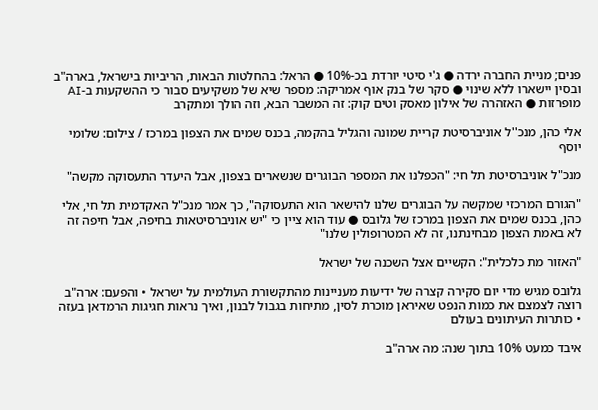פנים; מניית החברה ירדה ● ג'י סיטי יורדת בכ-10% ● הראל: בהחלטות הבאות, הריביות בישראל, בארה"ב ובסין יישארו ללא שינוי ● סקר של בנק אוף אמריקה: מספר שיא של משקיעים סבור כי ההשקעות ב-AI מופרזות ● האזהרה של אילון מאסק וטים קוק: זה המשבר הבא, וזה הולך ומתקרב

אלי כהן, מנכ''ל אוניברסיטת קריית שמונה והגליל בהקמה, בכנס שמים את הצפון במרכז / צילום: שלומי יוסף

מנכ"ל אוניברסיטת תל חי: "הכפלנו את המספר הבוגרים שנשארים בצפון, אבל היעדר התעסוקה מקשה"

"הגורם המרכזי שמקשה על הבוגרים שלנו להישאר הוא התעסוקה", כך אמר מנכ"ל האקדמית תל חי, אלי כהן, בכנס שמים את הצפון במרכז של גלובס ● עוד הוא ציין כי "יש אוניברסיטאות בחיפה, אבל חיפה זה לא באמת הצפון מבחינתנו, זה לא המטרופולין שלנו"

"האזור מת כלכלית": הקשיים אצל השכנה של ישראל

גלובס מגיש מדי יום סקירה קצרה של ידיעות מעניינות מהתקשורת העולמית על ישראל • והפעם: ארה"ב רוצה לצמצם את כמות הנפט שאיראן מוכרת לסין, מתיחות בגבול לבנון, ואיך נראות חגיגות הרמדאן בעזה • כותרות העיתונים בעולם

איבד כמעט 10% בתוך שנה: מה ארה"ב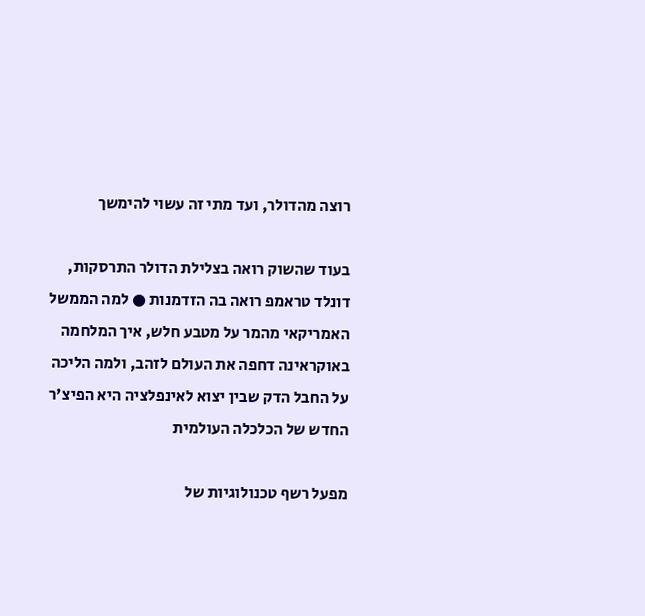רוצה מהדולר, ועד מתי זה עשוי להימשך

בעוד שהשוק רואה בצלילת הדולר התרסקות, דונלד טראמפ רואה בה הזדמנות ● למה הממשל האמריקאי מהמר על מטבע חלש, איך המלחמה באוקראינה דחפה את העולם לזהב, ולמה הליכה על החבל הדק שבין יצוא לאינפלציה היא הפיצ'ר החדש של הכלכלה העולמית

מפעל רשף טכנולוגיות של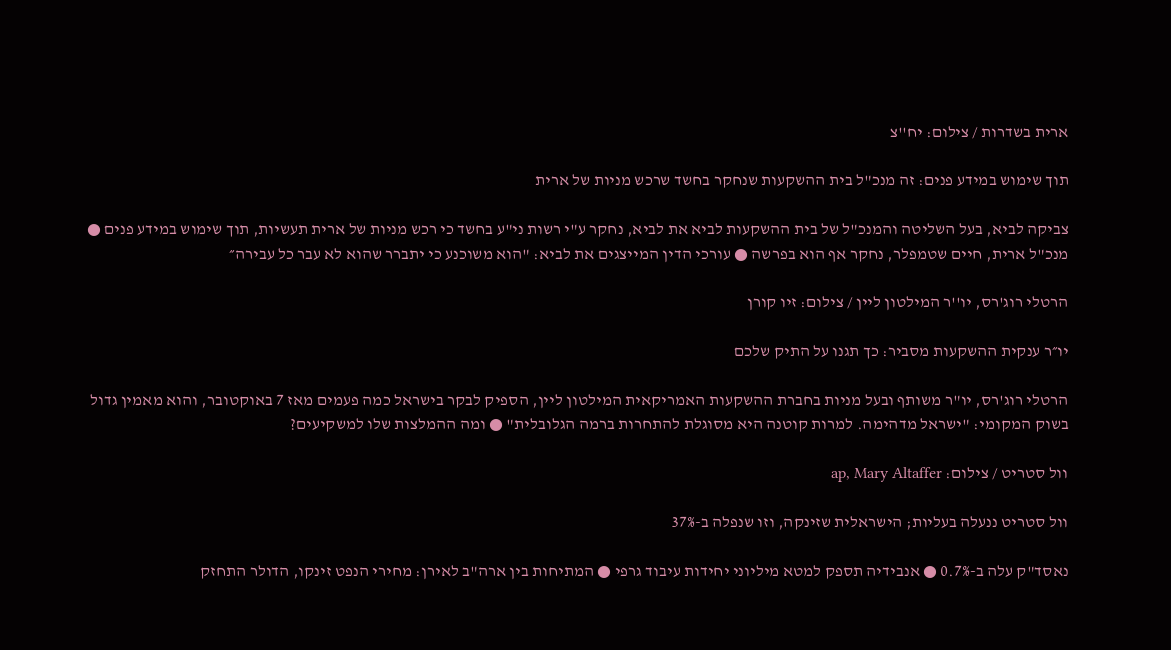ארית בשדרות / צילום: יח''צ

תוך שימוש במידע פנים: זה מנכ"ל בית ההשקעות שנחקר בחשד שרכש מניות של ארית

צביקה לביא, בעל השליטה והמנכ"ל של בית ההשקעות לביא את לביא, נחקר ע"י רשות ני"ע בחשד כי רכש מניות של ארית תעשיות, תוך שימוש במידע פנים ● מנכ"ל ארית, חיים שטמפלר, נחקר אף הוא בפרשה ● עורכי הדין המייצגים את לביא: "הוא משוכנע כי יתברר שהוא לא עבר כל עבירה״

הרטלי רוג'רס, יו''ר המילטון ליין / צילום: זיו קורן

יו״ר ענקית ההשקעות מסביר: כך תגנו על התיק שלכם

הרטלי רוג'רס, יו"ר משותף ובעל מניות בחברת ההשקעות האמריקאית המילטון ליין, הספיק לבקר בישראל כמה פעמים מאז 7 באוקטובר, והוא מאמין גדול בשוק המקומי: "ישראל מדהימה. למרות קוטנה היא מסוגלת להתחרות ברמה הגלובלית" ● ומה ההמלצות שלו למשקיעים?

וול סטריט / צילום: ap, Mary Altaffer

וול סטריט ננעלה בעליות; הישראלית שזינקה, וזו שנפלה ב-37%

נאסד"ק עלה ב-0.7% ● אנבידיה תספק למטא מיליוני יחידות עיבוד גרפי ● המתיחות בין ארה"ב לאירן: מחירי הנפט זינקו, הדולר התחזק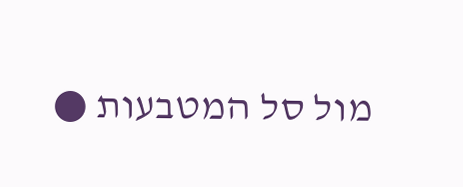מול סל המטבעות ●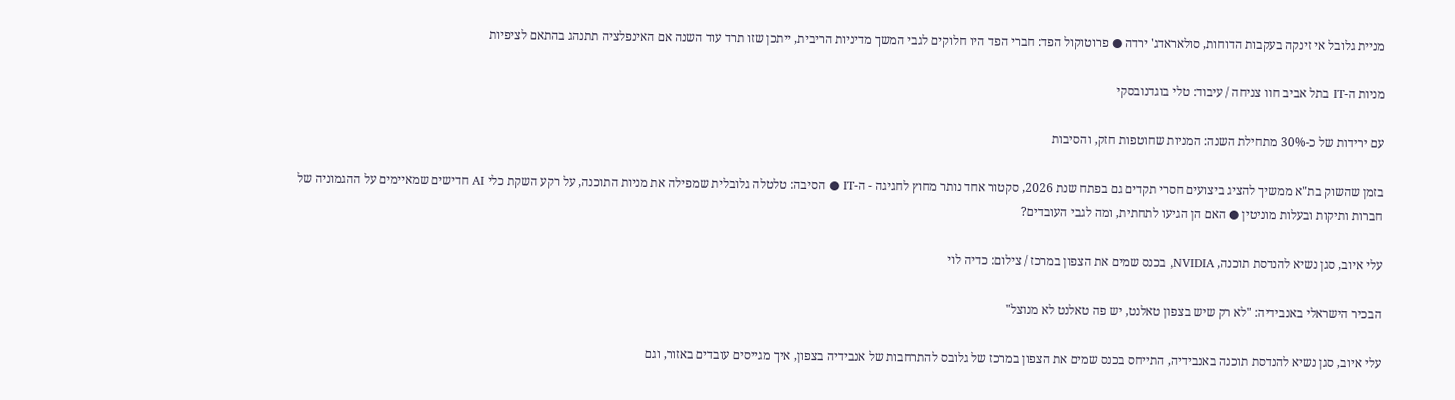מניית גלובל אי זינקה בעקבות הדוחות, סולאראדג' ירדה ● פרוטוקול הפד: חברי הפד היו חלוקים לגבי המשך מדיניות הריבית, ייתכן שזו תרד עוד השנה אם האינפלציה תתנהג בהתאם לציפיות

מניות ה-IT בתל אביב חוו צניחה / עיבוד: טלי בוגדנובסקי

עם ירידות של כ-30% מתחילת השנה: המניות שחוטפות חזק, והסיבות

בזמן שהשוק בת"א ממשיך להציג ביצועים חסרי תקדים גם בפתח שנת 2026, סקטור אחד נותר מחוץ לחגיגה - ה-IT ● הסיבה: טלטלה גלובלית שמפילה את מניות התוכנה, על רקע השקת כלי AI חדישים שמאיימים על ההגמוניה של חברות ותיקות ובעלות מוניטין ● האם הן הגיעו לתחתית, ומה לגבי העובדים?

עלי איוב, סגן נשיא להנדסת תוכנה, NVIDIA, בכנס שמים את הצפון במרכז / צילום: כדיה לוי

הבכיר הישראלי באנבידיה: "לא רק שיש בצפון טאלנט, יש פה טאלנט לא מנוצל"

עלי איוב, סגן נשיא להנדסת תוכנה באנבידיה, התייחס בכנס שמים את הצפון במרכז של גלובס להתרחבות של אנבידיה בצפון, איך מגייסים עובדים באזור, וגם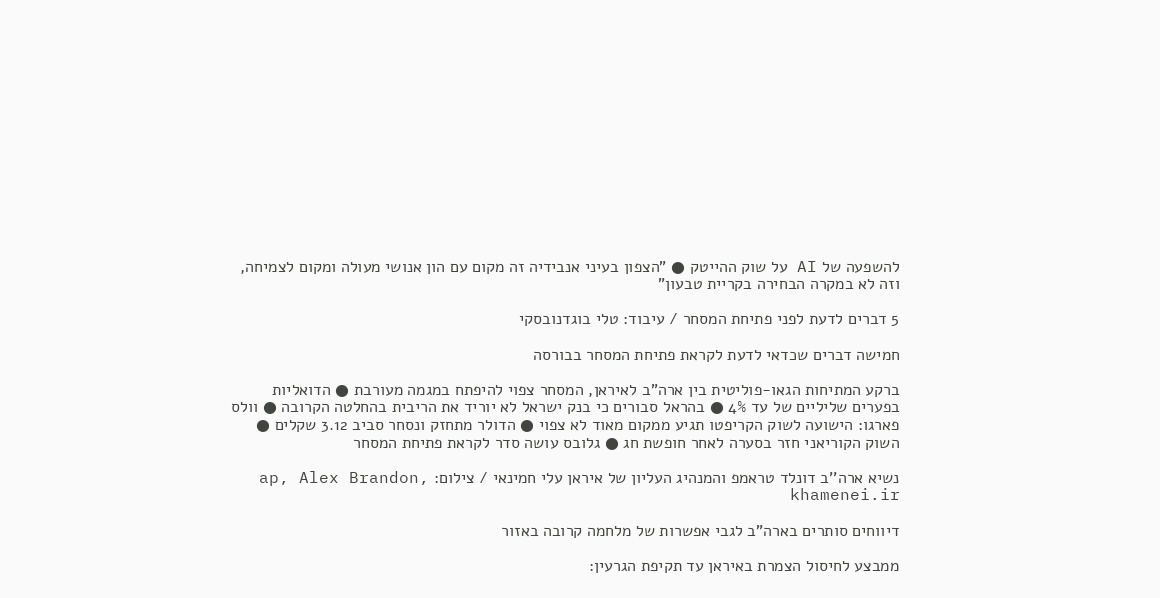להשפעה של AI על שוק ההייטק ● "הצפון בעיני אנבידיה זה מקום עם הון אנושי מעולה ומקום לצמיחה, וזה לא במקרה הבחירה בקריית טבעון"

5 דברים לדעת לפני פתיחת המסחר / עיבוד: טלי בוגדנובסקי

חמישה דברים שכדאי לדעת לקראת פתיחת המסחר בבורסה

ברקע המתיחות הגאו-פוליטית בין ארה"ב לאיראן, המסחר צפוי להיפתח במגמה מעורבת ● הדואליות בפערים שליליים של עד 4% ● בהראל סבורים כי בנק ישראל לא יוריד את הריבית בהחלטה הקרובה ● וולס פארגו: הישועה לשוק הקריפטו תגיע ממקום מאוד לא צפוי ● הדולר מתחזק ונסחר סביב 3.12 שקלים ● השוק הקוריאני חזר בסערה לאחר חופשת חג ● גלובס עושה סדר לקראת פתיחת המסחר

נשיא ארה''ב דונלד טראמפ והמנהיג העליון של איראן עלי חמינאי / צילום: ap, Alex Brandon, khamenei.ir

דיווחים סותרים בארה"ב לגבי אפשרות של מלחמה קרובה באזור

ממבצע לחיסול הצמרת באיראן עד תקיפת הגרעין: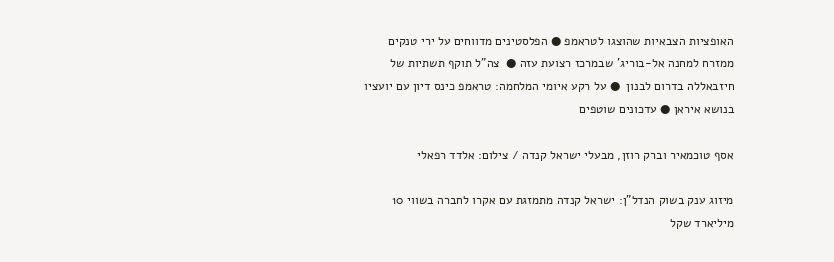האופציות הצבאיות שהוצגו לטראמפ ● הפלסטינים מדווחים על ירי טנקים ממזרח למחנה אל-בוריג' שבמרכז רצועת עזה ●  צה"ל תוקף תשתיות של חיזבאללה בדרום לבנון  ● על רקע איומי המלחמה: טראמפ כינס דיון עם יועציו בנושא איראן ● עדכונים שוטפים

אסף טוכמאיר וברק רוזן, מבעלי ישראל קנדה / צילום: אלדד רפאלי

מיזוג ענק בשוק הנדל"ן: ישראל קנדה מתמזגת עם אקרו לחברה בשווי 10 מיליארד שקל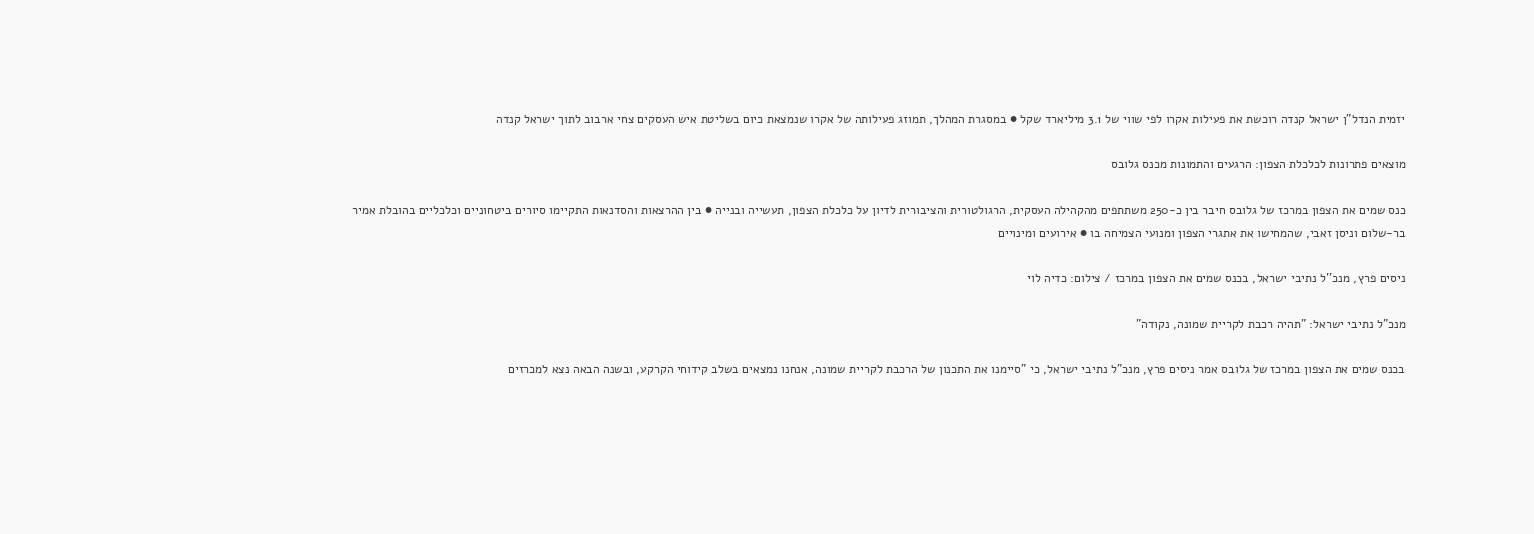יזמית הנדל"ן ישראל קנדה רוכשת את פעילות אקרו לפי שווי של 3.1 מיליארד שקל ● במסגרת המהלך, תמוזג פעילותה של אקרו שנמצאת כיום בשליטת איש העסקים צחי ארבוב לתוך ישראל קנדה

מוצאים פתרונות לכלכלת הצפון: הרגעים והתמונות מכנס גלובס

כנס שמים את הצפון במרכז של גלובס חיבר בין כ-250 משתתפים מהקהילה העסקית, הרגולטורית והציבורית לדיון על כלכלת הצפון, תעשייה ובנייה ● בין ההרצאות והסדנאות התקיימו סיורים ביטחוניים וכלכליים בהובלת אמיר בר-שלום וניסן זאבי, שהמחישו את אתגרי הצפון ומנועי הצמיחה בו ● אירועים ומינויים

ניסים פרץ, מנכ''ל נתיבי ישראל, בכנס שמים את הצפון במרכז / צילום: כדיה לוי

מנכ"ל נתיבי ישראל: "תהיה רכבת לקריית שמונה, נקודה"

בכנס שמים את הצפון במרכז של גלובס אמר ניסים פרץ, מנכ"ל נתיבי ישראל, כי "סיימנו את התכנון של הרכבת לקריית שמונה, אנחנו נמצאים בשלב קידוחי הקרקע, ובשנה הבאה נצא למכרזים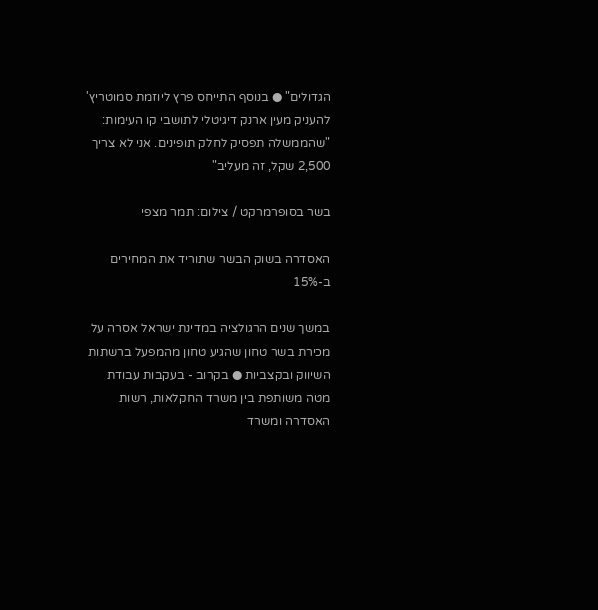הגדולים" ● בנוסף התייחס פרץ ליוזמת סמוטריץ' להעניק מעין ארנק דיגיטלי לתושבי קו העימות: "שהממשלה תפסיק לחלק תופינים. אני לא צריך 2,500 שקל, זה מעליב"

בשר בסופרמרקט / צילום: תמר מצפי

האסדרה בשוק הבשר שתוריד את המחירים ב-15%

במשך שנים הרגולציה במדינת ישראל אסרה על מכירת בשר טחון שהגיע טחון מהמפעל ברשתות השיווק ובקצביות ● בקרוב - בעקבות עבודת מטה משותפת בין משרד החקלאות, רשות האסדרה ומשרד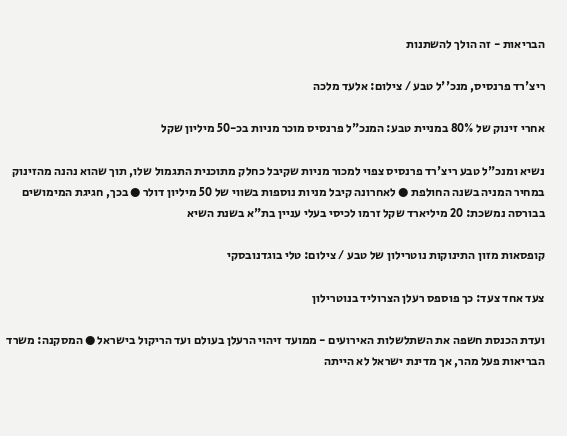הבריאות - זה הולך להשתנות

ריצ'רד פרנסיס, מנכ''ל טבע / צילום: אלעד מלכה

אחרי זינוק של 80% במניית טבע: המנכ"ל פרנסיס מוכר מניות בכ-50 מיליון שקל

נשיא ומנכ"ל טבע ריצ'רד פרנסיס צפוי למכור מניות שקיבל כחלק מתוכנית התגמול שלו, תוך שהוא נהנה מהזינוק במחיר המניה בשנה החולפת ● לאחרונה קיבל מניות נוספות בשווי של 50 מיליון דולר ● בכך, חגיגת המימושים בבורסה נמשכת: 20 מיליארד שקל זרמו לכיסי בעלי עניין בת"א בשנת השיא

קופסאות מזון התינוקות נוטרילון של טבע / צילום: טלי בוגדנובסקי

צעד אחד צעד: כך פוספס רעלן הצרוליד בנוטרילון

ועדת הכנסת חשפה את השתלשלות האירועים - ממועד זיהוי הרעלן בעולם ועד הריקול בישראל ● המסקנה: משרד הבריאות פעל מהר, אך מדינת ישראל לא הייתה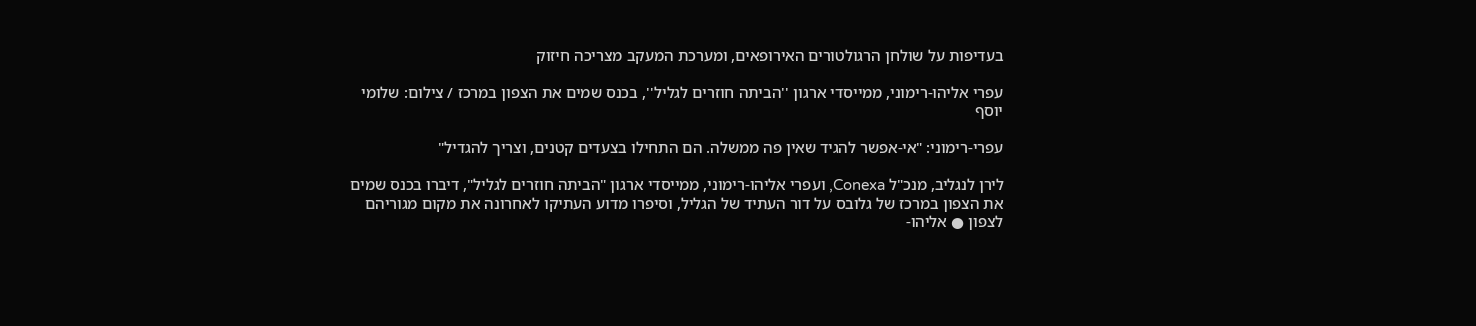בעדיפות על שולחן הרגולטורים האירופאים, ומערכת המעקב מצריכה חיזוק

עפרי אליהו-רימוני, ממייסדי ארגון ''הביתה חוזרים לגליל'', בכנס שמים את הצפון במרכז / צילום: שלומי יוסף

עפרי-רימוני: "אי-אפשר להגיד שאין פה ממשלה. הם התחילו בצעדים קטנים, וצריך להגדיל"

לירן לנגליב, מנכ"ל Conexa, ועפרי אליהו-רימוני, ממייסדי ארגון "הביתה חוזרים לגליל", דיברו בכנס שמים את הצפון במרכז של גלובס על דור העתיד של הגליל, וסיפרו מדוע העתיקו לאחרונה את מקום מגוריהם לצפון ● אליהו-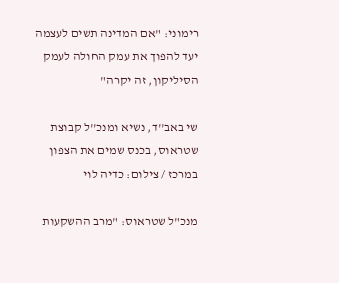רימוני: "אם המדינה תשים לעצמה יעד להפוך את עמק החולה לעמק הסיליקון, זה יקרה"

שי באב''ד, נשיא ומנכ''ל קבוצת שטראוס, בכנס שמים את הצפון במרכז / צילום: כדיה לוי

מנכ"ל שטראוס: "מרב ההשקעות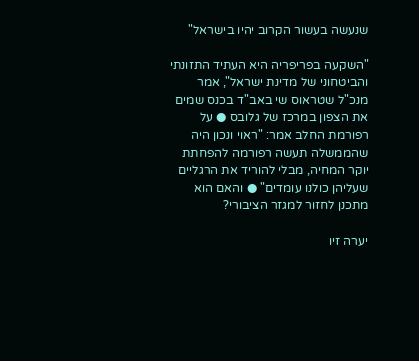שנעשה בעשור הקרוב יהיו בישראל"

"השקעה בפריפריה היא העתיד התזונתי והביטחוני של מדינת ישראל", אמר מנכ"ל שטראוס שי באב"ד בכנס שמים את הצפון במרכז של גלובס ● על רפורמת החלב אמר: "ראוי ונכון היה שהממשלה תעשה רפורמה להפחתת יוקר המחיה, מבלי להוריד את הרגליים שעליהן כולנו עומדים" ● והאם הוא מתכנן לחזור למגזר הציבורי?

יערה זיו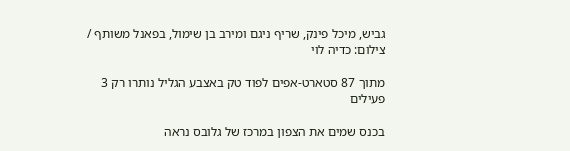גביש, מיכל פינק, שריף ניגם ומירב בן שימול, בפאנל משותף / צילום: כדיה לוי

מתוך 87 סטארט-אפים לפוד טק באצבע הגליל נותרו רק 3 פעילים

בכנס שמים את הצפון במרכז של גלובס נראה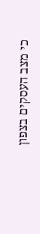כי מצב העסקים בצפון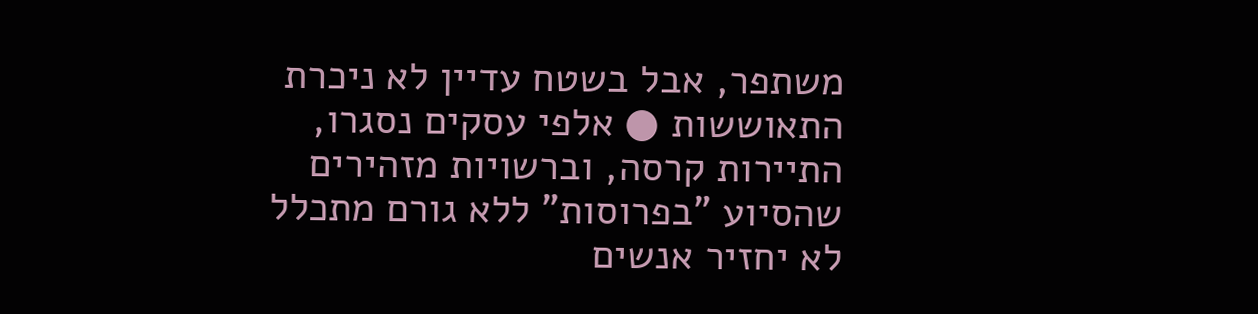משתפר, אבל בשטח עדיין לא ניכרת התאוששות ● אלפי עסקים נסגרו, התיירות קרסה, וברשויות מזהירים שהסיוע "בפרוסות" ללא גורם מתכלל לא יחזיר אנשים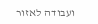ועבודה לאזור